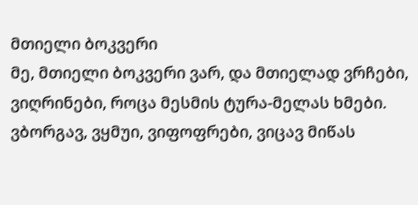მთიელი ბოკვერი
მე, მთიელი ბოკვერი ვარ, და მთიელად ვრჩები, ვიღრინები, როცა მესმის ტურა-მელას ხმები. ვბორგავ, ვყმუი, ვიფოფრები, ვიცავ მიწას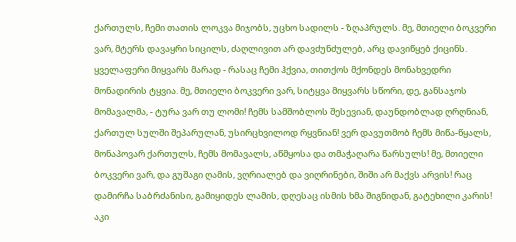ქართულს, ჩემი თათის ლოკვა მიჯობს, უცხო სადილს - ზღაპრულს. მე, მთიელი ბოკვერი ვარ, მტერს დავაყრი სიცილს, ძაღლივით არ დავძუნძულებ, არც დავიწყებ ქიცინს. ყველაფერი მიყვარს მარად - რასაც ჩემი ჰქვია, თითქოს მქონდეს მონახვედრი მონადირის ტყვია. მე, მთიელი ბოკვერი ვარ, სიტყვა მიყვარს სწორი, დე, განსაჯოს მომავალმა, - ტურა ვარ თუ ლომი! ჩემს სამშობლოს შესევიან, დაუნდობლად ღრღნიან, ქართულ სულში შეპარულან, უსირცხვილოდ რყვნიან! ვერ დავუთმობ ჩემს მიწა-წყალს, მონაპოვარ ქართულს, ჩემს მომავალს, აწმყოსა და თმაჭაღარა წარსულს! მე, მთიელი ბოკვერი ვარ, და გუშაგი ღამის, ვღრიალებ და ვიღრინები, შიში არ მაქვს არვის! რაც დამირჩა საბრძანისი, გამიყიდეს ლამის, დღესაც ისმის ხმა შიგნიდან, გატეხილი კარის! აკი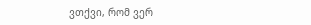ვთქვი, რომ ვერ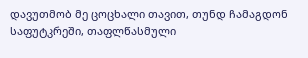დავუთმობ მე ცოცხალი თავით, თუნდ ჩამაგდონ საფუტკრეში, თაფლწასმული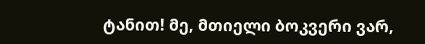ტანით! მე, მთიელი ბოკვერი ვარ,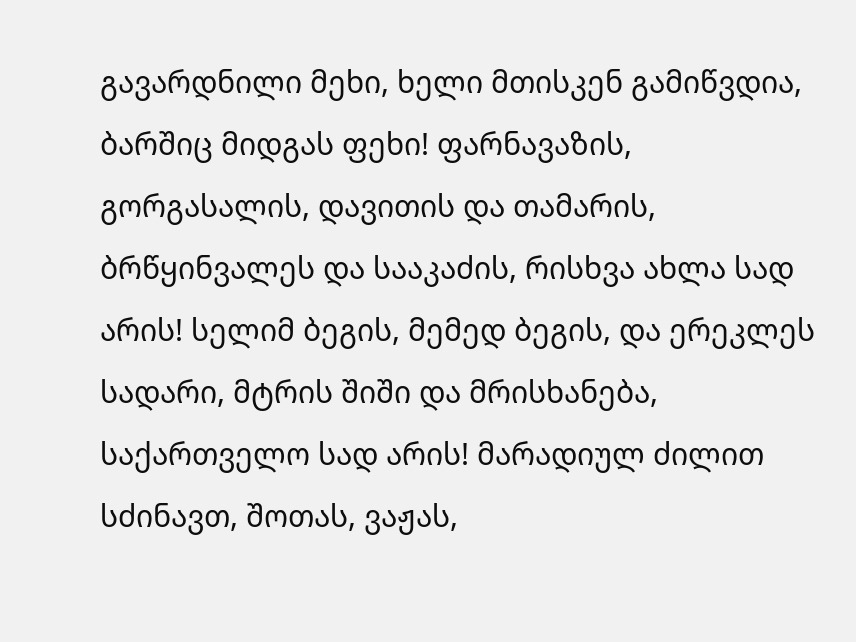გავარდნილი მეხი, ხელი მთისკენ გამიწვდია, ბარშიც მიდგას ფეხი! ფარნავაზის, გორგასალის, დავითის და თამარის, ბრწყინვალეს და სააკაძის, რისხვა ახლა სად არის! სელიმ ბეგის, მემედ ბეგის, და ერეკლეს სადარი, მტრის შიში და მრისხანება, საქართველო სად არის! მარადიულ ძილით სძინავთ, შოთას, ვაჟას,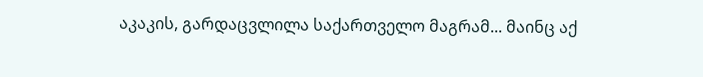აკაკის, გარდაცვლილა საქართველო მაგრამ... მაინც აქ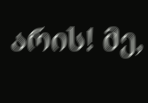არის! მე,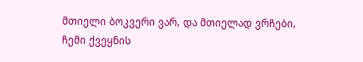მთიელი ბოკვერი ვარ, და მთიელად ვრჩები, ჩემი ქვეყნის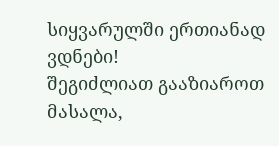სიყვარულში ერთიანად ვდნები!
შეგიძლიათ გააზიაროთ მასალა,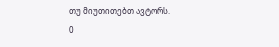თუ მიუთითებთ ავტორს.
0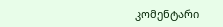კომენტარი